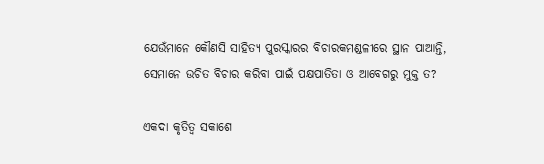ଯେଉଁମାନେ କୌଣସି ସାହିତ୍ୟ ପୁରସ୍କାରର ବିଚାରକମଣ୍ଡଳୀରେ ସ୍ଥାନ ପାଆନ୍ତି, ସେମାନେ ଉଚିତ ବିଚାର କରିବା ପାଇଁ ପକ୍ଷପାତିତା ଓ ଆବେଗରୁ ମୁକ୍ତ ତ?

ଏକଦା କୃତିତ୍ୱ ସକାଶେ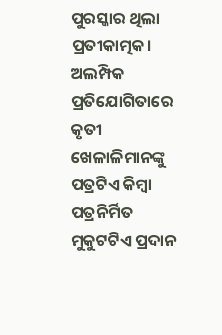ପୁରସ୍କାର ଥିଲା ପ୍ରତୀକାତ୍ମକ। ଅଲମ୍ପିକ ପ୍ରତିଯୋଗିତାରେ କୃତୀ ଖେଳାଳିମାନଙ୍କୁ ପତ୍ରଟିଏ କିମ୍ବା ପତ୍ରନିର୍ମିତ ମୁକୁଟଟିଏ ପ୍ରଦାନ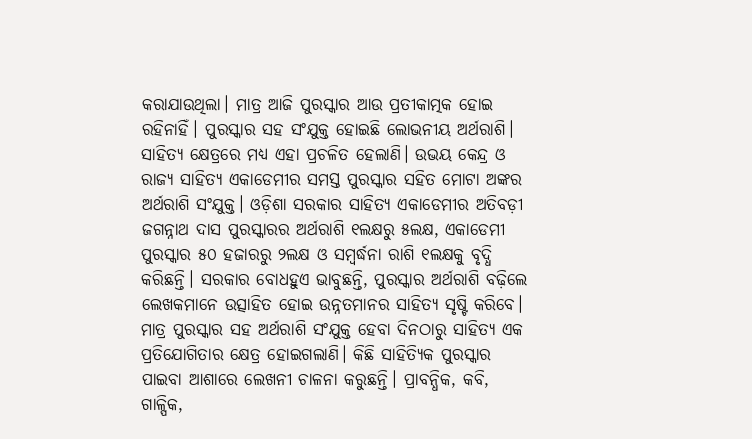କରାଯାଉଥିଲା। ମାତ୍ର ଆଜି ପୁରସ୍କାର ଆଉ ପ୍ରତୀକାତ୍ମକ ହୋଇ ରହିନାହିଁ। ପୁରସ୍କାର ସହ ସଂଯୁକ୍ତ ହୋଇଛି ଲୋଭନୀୟ ଅର୍ଥରାଶି। ସାହିତ୍ୟ କ୍ଷେତ୍ରରେ ମଧ୍ୟ ଏହା ପ୍ରଚଳିତ ହେଲାଣି। ଉଭୟ କେନ୍ଦ୍ର ଓ ରାଜ୍ୟ ସାହିତ୍ୟ ଏକାଡେମୀର ସମସ୍ତ ପୁରସ୍କାର ସହିତ ମୋଟା ଅଙ୍କର ଅର୍ଥରାଶି ସଂଯୁକ୍ତ। ଓଡ଼ିଶା ସରକାର ସାହିତ୍ୟ ଏକାଡେମୀର ଅତିବଡ଼ୀ ଜଗନ୍ନାଥ ଦାସ ପୁରସ୍କାରର ଅର୍ଥରାଶି ୧ଲକ୍ଷରୁ ୫ଲକ୍ଷ, ଏକାଡେମୀ ପୁରସ୍କାର ୫୦ ହଜାରରୁ ୨ଲକ୍ଷ ଓ ସମ୍ବର୍ଦ୍ଧନା ରାଶି ୧ଲକ୍ଷକୁ ବୃଦ୍ଧି କରିଛନ୍ତି। ସରକାର ବୋଧହୁଏ ଭାବୁଛନ୍ତି, ପୁରସ୍କାର ଅର୍ଥରାଶି ବଢ଼ିଲେ ଲେଖକମାନେ ଉତ୍ସାହିତ ହୋଇ ଉନ୍ନତମାନର ସାହିତ୍ୟ ସୃଷ୍ଟି କରିବେ। ମାତ୍ର ପୁରସ୍କାର ସହ ଅର୍ଥରାଶି ସଂଯୁକ୍ତ ହେବା ଦିନଠାରୁ ସାହିତ୍ୟ ଏକ ପ୍ରତିଯୋଗିତାର କ୍ଷେତ୍ର ହୋଇଗଲାଣି। କିଛି ସାହିତ୍ୟିକ ପୁରସ୍କାର ପାଇବା ଆଶାରେ ଲେଖନୀ ଚାଳନା କରୁଛନ୍ତି। ପ୍ରାବନ୍ଧିକ, କବି, ଗାଳ୍ପିକ,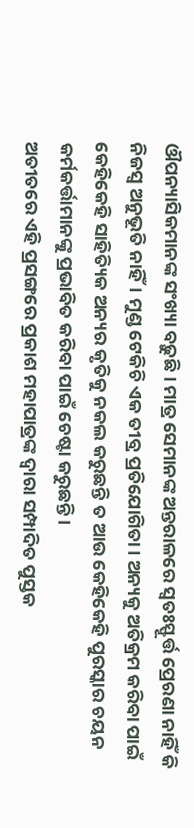ଔପନ୍ୟାସିକମାନଙ୍କ ସଂଖ୍ୟା ବଢ଼ୁଛି। ମାତ୍ର ସେମାନଙ୍କ ଅନ୍ତରାଳରେ ସ୍ୱତଃସ୍ଫୂର୍ତ୍ତ ପ୍ରେରଣା ନାହିଁ କି ନିଜସ୍ୱ ଅନୁଭୂତି ନାହିଁ। ମୁଣ୍ଡ ଟେକିଚି ଏକ ତୀବ୍ର ପ୍ରତିଯୋଗିତା। ଅନ୍ୟକୁ ଅତିକ୍ରମ କରିବା ପାଇଁ କେହିକେହି ସାହିତ୍ୟିକ ଅନ୍ୟର କୃତିକୁ ନକଲ କରୁଛନ୍ତି ତ ଆଉ କେହିକେହି ପୁରସ୍କାର ଚୟନ କର୍ମକର୍ତ୍ତାମାନଙ୍କୁ ପ୍ରଭାବିତ କରିବା ପାଇଁ ଚେଷ୍ଟା କରୁଛନ୍ତି।
ଅତୀତରେ ଏହି ପ୍ରସଙ୍ଗରେ ପ୍ରକାଶ ମହାପାତ୍ରଙ୍କ ଦ୍ୱାରା ସମ୍ପାଦିତ ପୁସ୍ତକ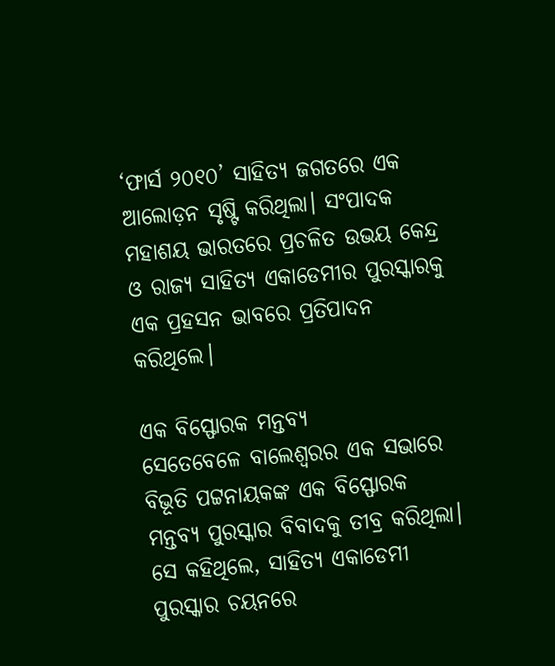‘ଫାର୍ସ ୨୦୧୦’ ସାହିତ୍ୟ ଜଗତରେ ଏକ ଆଲୋଡ଼ନ ସୃଷ୍ଟି କରିଥିଲା। ସଂପାଦକ ମହାଶୟ ଭାରତରେ ପ୍ରଚଳିତ ଉଭୟ କେନ୍ଦ୍ର ଓ ରାଜ୍ୟ ସାହିତ୍ୟ ଏକାଡେମୀର ପୁରସ୍କାରକୁ ଏକ ପ୍ରହସନ ଭାବରେ ପ୍ରତିପାଦନ କରିଥିଲେ।

ଏକ ବିସ୍ଫୋରକ ମନ୍ତବ୍ୟ
ସେତେବେଳେ ବାଲେଶ୍ୱରର ଏକ ସଭାରେ ବିଭୂତି ପଟ୍ଟନାୟକଙ୍କ ଏକ ବିସ୍ଫୋରକ ମନ୍ତବ୍ୟ ପୁରସ୍କାର ବିବାଦକୁ ତୀବ୍ର କରିଥିଲା। ସେ କହିଥିଲେ, ସାହିତ୍ୟ ଏକାଡେମୀ ପୁରସ୍କାର ଚୟନରେ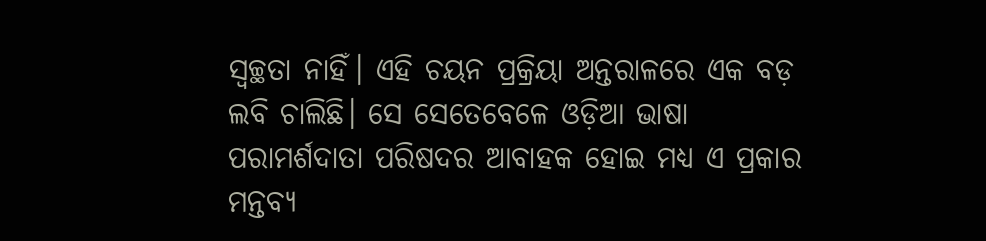ସ୍ୱଚ୍ଛତା ନାହିଁ। ଏହି ଚୟନ ପ୍ରକ୍ରିୟା ଅନ୍ତରାଳରେ ଏକ ବଡ଼ ଲବି ଚାଲିଛି। ସେ ସେତେବେଳେ ଓଡ଼ିଆ ଭାଷା ପରାମର୍ଶଦାତା ପରିଷଦର ଆବାହକ ହୋଇ ମଧ୍ୟ ଏ ପ୍ରକାର ମନ୍ତବ୍ୟ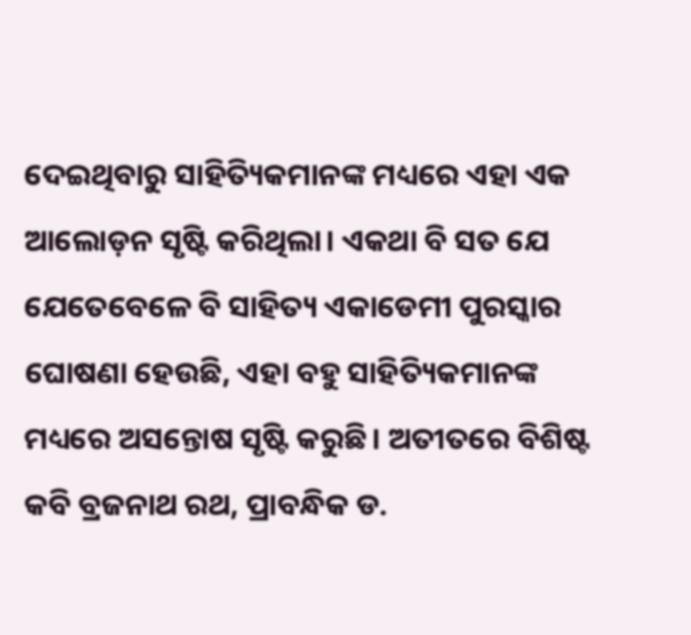ଦେଇଥିବାରୁ ସାହିତ୍ୟିକମାନଙ୍କ ମଧ୍ୟରେ ଏହା ଏକ ଆଲୋଡ଼ନ ସୃଷ୍ଟି କରିଥିଲା। ଏକଥା ବି ସତ ଯେ ଯେତେବେଳେ ବି ସାହିତ୍ୟ ଏକାଡେମୀ ପୁରସ୍କାର ଘୋଷଣା ହେଉଛି, ଏହା ବହୁ ସାହିତ୍ୟିକମାନଙ୍କ ମଧ୍ୟରେ ଅସନ୍ତୋଷ ସୃଷ୍ଟି କରୁଛି। ଅତୀତରେ ବିଶିଷ୍ଟ କବି ବ୍ରଜନାଥ ରଥ, ପ୍ରାବନ୍ଧିକ ଡ.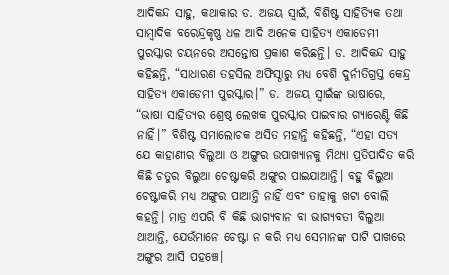ଆଦିକନ୍ଦ ସାହୁ, କଥାକାର ଡ. ଅଜୟ ସ୍ୱାଇଁ, ବିଶିଷ୍ଟ ସାହିତ୍ୟିକ ତଥା ସାମ୍ବାଦିକ ବରେନ୍ଦ୍ରକୃଷ୍ଣ ଧଳ ଆଦି ଅନେକ ସାହିତ୍ୟ ଏକାଡେମୀ ପୁରସ୍କାର ଚୟନରେ ଅସନ୍ତୋଷ ପ୍ରକାଶ କରିଛନ୍ତି। ଡ. ଆଦିକନ୍ଦ ସାହୁ କହିଛନ୍ତି, “ସାଧାରଣ ତହସିଲ ଅଫିସ୍ଠାରୁ ମଧ୍ୟ ବେଶି ଦୁର୍ନୀତିଗ୍ରସ୍ତ କେନ୍ଦ୍ର ସାହିତ୍ୟ ଏକାଡେମୀ ପୁରସ୍କାର।” ଡ. ଅଜୟ ସ୍ୱାଇଁଙ୍କ ଭାଷାରେ, “ଭାଷା ସାହିତ୍ୟର ଶ୍ରେଷ୍ଠ ଲେଖକ ପୁରସ୍କାର ପାଇବାର ଗ୍ୟାରେଣ୍ଟି କିଛି ନାହିଁ।” ବିଶିଷ୍ଟ ସମାଲୋଚକ ଅସିତ ମହାନ୍ତି କହିଛନ୍ତି, “ଏହା ସତ୍ୟ ଯେ କାହାଣୀର ବିଲୁଆ ଓ ଅଙ୍ଗୁର ଉପାଖ୍ୟାନକୁ ମିଥ୍ୟା ପ୍ରତିପାଦିତ କରି କିଛି ଚତୁର ବିଲୁଆ ଚେଷ୍ଟାକରି ଅଙ୍ଗୁର ପାଇଯାଆନ୍ତି। ବହୁ ବିଲୁଆ ଚେଷ୍ଟାକରି ମଧ୍ୟ ଅଙ୍ଗୁର ପାଆନ୍ତି ନାହିଁ ଏବଂ ତାହାକୁ ଖଟା ବୋଲି କହନ୍ତି। ମାତ୍ର ଏପରି ବି କିଛି ଭାଗ୍ୟବାନ ବା ଭାଗ୍ୟବତୀ ବିଲୁଆ ଥାଆନ୍ତି, ଯେଉଁମାନେ ଚେଷ୍ଟା ନ କରି ମଧ୍ୟ ସେମାନଙ୍କ ପାଟି ପାଖରେ ଅଙ୍ଗୁର ଆସି ପହଞ୍ଚେ।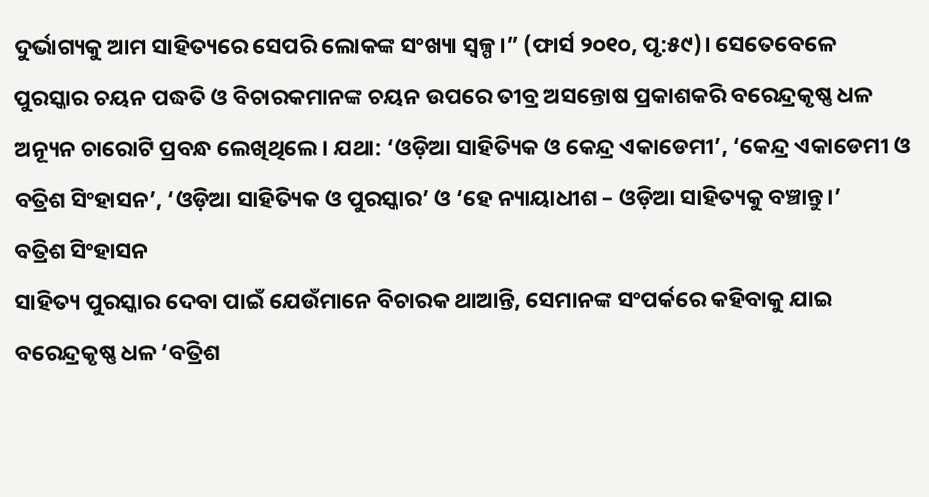ଦୁର୍ଭାଗ୍ୟକୁ ଆମ ସାହିତ୍ୟରେ ସେପରି ଲୋକଙ୍କ ସଂଖ୍ୟା ସ୍ୱଳ୍ପ।” (ଫାର୍ସ ୨୦୧୦, ପୃ:୫୯)। ସେତେବେଳେ ପୁରସ୍କାର ଚୟନ ପଦ୍ଧତି ଓ ବିଚାରକମାନଙ୍କ ଚୟନ ଉପରେ ତୀବ୍ର ଅସନ୍ତୋଷ ପ୍ରକାଶକରି ବରେନ୍ଦ୍ରକୃଷ୍ଣ ଧଳ ଅନ୍ୟୂନ ଚାରୋଟି ପ୍ରବନ୍ଧ ଲେଖିଥିଲେ। ଯଥା: ‘ଓଡ଼ିଆ ସାହିତ୍ୟିକ ଓ କେନ୍ଦ୍ର ଏକାଡେମୀ’, ‘କେନ୍ଦ୍ର ଏକାଡେମୀ ଓ ବତ୍ରିଶ ସିଂହାସନ’, ‘ଓଡ଼ିଆ ସାହିତ୍ୟିକ ଓ ପୁରସ୍କାର’ ଓ ‘ହେ ନ୍ୟାୟାଧୀଶ – ଓଡ଼ିଆ ସାହିତ୍ୟକୁ ବଞ୍ଚାନ୍ତୁ।’
ବତ୍ରିଶ ସିଂହାସନ
ସାହିତ୍ୟ ପୁରସ୍କାର ଦେବା ପାଇଁ ଯେଉଁମାନେ ବିଚାରକ ଥାଆନ୍ତି, ସେମାନଙ୍କ ସଂପର୍କରେ କହିବାକୁ ଯାଇ ବରେନ୍ଦ୍ରକୃଷ୍ଣ ଧଳ ‘ବତ୍ରିଶ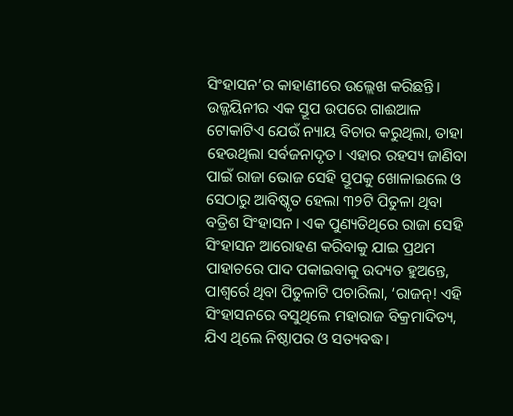ସିଂହାସନ’ର କାହାଣୀରେ ଉଲ୍ଲେଖ କରିଛନ୍ତି। ଉଜ୍ଜୟିନୀର ଏକ ସ୍ତୂପ ଉପରେ ଗାଈଆଳ ଟୋକାଟିଏ ଯେଉଁ ନ୍ୟାୟ ବିଚାର କରୁଥିଲା, ତାହା ହେଉଥିଲା ସର୍ବଜନାଦୃତ। ଏହାର ରହସ୍ୟ ଜାଣିବା ପାଇଁ ରାଜା ଭୋଜ ସେହି ସ୍ତୂପକୁ ଖୋଳାଇଲେ ଓ ସେଠାରୁ ଆବିଷ୍କୃତ ହେଲା ୩୨ଟି ପିତୁଳା ଥିବା ବତ୍ରିଶ ସିଂହାସନ। ଏକ ପୁଣ୍ୟତିଥିରେ ରାଜା ସେହି ସିଂହାସନ ଆରୋହଣ କରିବାକୁ ଯାଇ ପ୍ରଥମ ପାହାଚରେ ପାଦ ପକାଇବାକୁ ଉଦ୍ୟତ ହୁଅନ୍ତେ, ପାଶ୍ୱର୍ରେ ଥିବା ପିତୁଳାଟି ପଚାରିଲା, ‘ରାଜନ୍! ଏହି ସିଂହାସନରେ ବସୁଥିଲେ ମହାରାଜ ବିକ୍ରମାଦିତ୍ୟ, ଯିଏ ଥିଲେ ନିଷ୍ଠାପର ଓ ସତ୍ୟବଦ୍ଧ।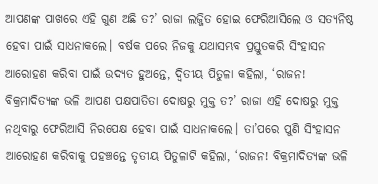ଆପଣଙ୍କ ପାଖରେ ଏହି ଗୁଣ ଅଛି ତ?’ ରାଜା ଲଜ୍ଜିତ ହୋଇ ଫେରିଆସିଲେ ଓ ସତ୍ୟନିଷ୍ଠ ହେବା ପାଇଁ ସାଧନାକଲେ। ବର୍ଷକ ପରେ ନିଜକୁ ଯଥାସମ୍ଭବ ପ୍ରସ୍ତୁତକରି ସିଂହାସନ ଆରୋହଣ କରିବା ପାଇଁ ଉଦ୍ୟତ ହୁଅନ୍ତେ, ଦ୍ୱିତୀୟ ପିତୁଳା କହିଲା, ‘ରାଜନ! ବିକ୍ରମାଦିତ୍ୟଙ୍କ ଭଳି ଆପଣ ପକ୍ଷପାତିତା ଦୋଷରୁ ମୁକ୍ତ ତ?’ ରାଜା ଏହି ଦୋଷରୁ ମୁକ୍ତ ନଥିବାରୁ ଫେରିଆସି ନିରପେକ୍ଷ ହେବା ପାଇଁ ସାଧନାକଲେ। ତା’ପରେ ପୁଣି ସିଂହାସନ ଆରୋହଣ କରିବାକୁ ପହଞ୍ଚନ୍ତେ ତୃତୀୟ ପିତୁଳାଟି କହିଲା, ‘ରାଜନ! ବିକ୍ରମାଦିତ୍ୟଙ୍କ ଭଳି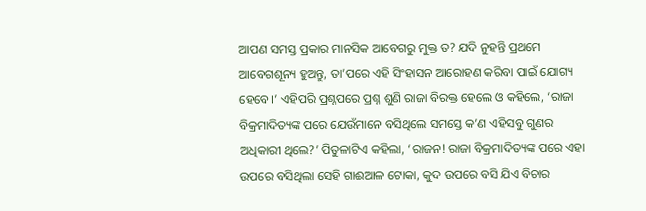ଆପଣ ସମସ୍ତ ପ୍ରକାର ମାନସିକ ଆବେଗରୁ ମୁକ୍ତ ତ? ଯଦି ନୁହନ୍ତି ପ୍ରଥମେ ଆବେଗଶୂନ୍ୟ ହୁଅନ୍ତୁ, ତା’ପରେ ଏହି ସିଂହାସନ ଆରୋହଣ କରିବା ପାଇଁ ଯୋଗ୍ୟ ହେବେ।’ ଏହିପରି ପ୍ରଶ୍ନପରେ ପ୍ରଶ୍ନ ଶୁଣି ରାଜା ବିରକ୍ତ ହେଲେ ଓ କହିଲେ, ‘ରାଜା ବିକ୍ରମାଦିତ୍ୟଙ୍କ ପରେ ଯେଉଁମାନେ ବସିଥିଲେ ସମସ୍ତେ କ’ଣ ଏହିସବୁ ଗୁଣର ଅଧିକାରୀ ଥିଲେ?’ ପିତୁଳାଟିଏ କହିଲା, ‘ରାଜନ! ରାଜା ବିକ୍ରମାଦିତ୍ୟଙ୍କ ପରେ ଏହା ଉପରେ ବସିଥିଲା ସେହି ଗାଈଆଳ ଟୋକା, କୁଦ ଉପରେ ବସି ଯିଏ ବିଚାର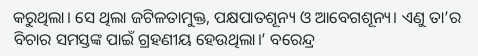କରୁଥିଲା। ସେ ଥିଲା ଜଟିଳତାମୁକ୍ତ, ପକ୍ଷପାତଶୂନ୍ୟ ଓ ଆବେଗଶୂନ୍ୟ। ଏଣୁ ତା’ର ବିଚାର ସମସ୍ତଙ୍କ ପାଇଁ ଗ୍ରହଣୀୟ ହେଉଥିଲା।’ ବରେନ୍ଦ୍ର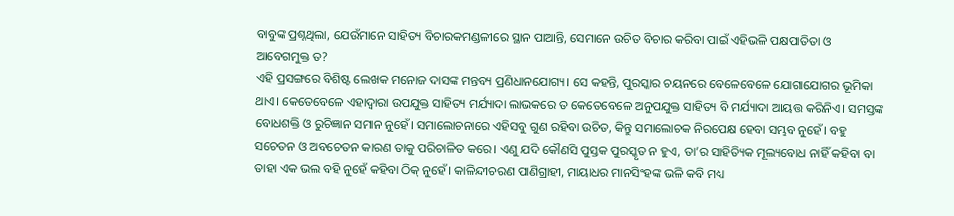ବାବୁଙ୍କ ପ୍ରଶ୍ନଥିଲା, ଯେଉଁମାନେ ସାହିତ୍ୟ ବିଚାରକମଣ୍ଡଳୀରେ ସ୍ଥାନ ପାଆନ୍ତି, ସେମାନେ ଉଚିତ ବିଚାର କରିବା ପାଇଁ ଏହିଭଳି ପକ୍ଷପାତିତା ଓ ଆବେଗମୁକ୍ତ ତ?
ଏହି ପ୍ରସଙ୍ଗରେ ବିଶିଷ୍ଟ ଲେଖକ ମନୋଜ ଦାସଙ୍କ ମନ୍ତବ୍ୟ ପ୍ରଣିଧାନଯୋଗ୍ୟ। ସେ କହନ୍ତି, ପୁରସ୍କାର ଚୟନରେ ବେଳେବେଳେ ଯୋଗାଯୋଗର ଭୂମିକା ଥାଏ। କେତେବେଳେ ଏହାଦ୍ୱାରା ଉପଯୁକ୍ତ ସାହିତ୍ୟ ମର୍ଯ୍ୟାଦା ଲାଭକରେ ତ କେତେବେଳେ ଅନୁପଯୁକ୍ତ ସାହିତ୍ୟ ବି ମର୍ଯ୍ୟାଦା ଆୟତ୍ତ କରିନିଏ। ସମସ୍ତଙ୍କ ବୋଧଶକ୍ତି ଓ ରୁଚିଜ୍ଞାନ ସମାନ ନୁହେଁ। ସମାଲୋଚନାରେ ଏହିସବୁ ଗୁଣ ରହିବା ଉଚିତ, କିନ୍ତୁ ସମାଲୋଚକ ନିରପେକ୍ଷ ହେବା ସମ୍ଭବ ନୁହେଁ। ବହୁ ସଚେତନ ଓ ଅବଚେତନ କାରଣ ତାକୁ ପରିଚାଳିତ କରେ। ଏଣୁ ଯଦି କୌଣସି ପୁସ୍ତକ ପୁରସ୍କୃତ ନ ହୁଏ, ତା’ର ସାହିତ୍ୟିକ ମୂଲ୍ୟବୋଧ ନାହିଁ କହିବା ବା ତାହା ଏକ ଭଲ ବହି ନୁହେଁ କହିବା ଠିକ୍ ନୁହେଁ। କାଳିନ୍ଦୀଚରଣ ପାଣିଗ୍ରାହୀ, ମାୟାଧର ମାନସିଂହଙ୍କ ଭଳି କବି ମଧ୍ୟ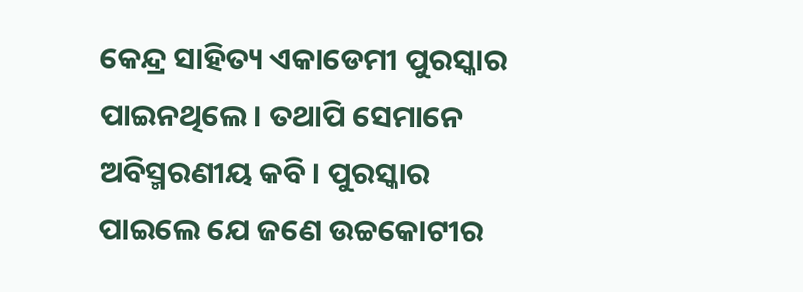କେନ୍ଦ୍ର ସାହିତ୍ୟ ଏକାଡେମୀ ପୁରସ୍କାର ପାଇନଥିଲେ। ତଥାପି ସେମାନେ ଅବିସ୍ମରଣୀୟ କବି। ପୁରସ୍କାର ପାଇଲେ ଯେ ଜଣେ ଉଚ୍ଚକୋଟୀର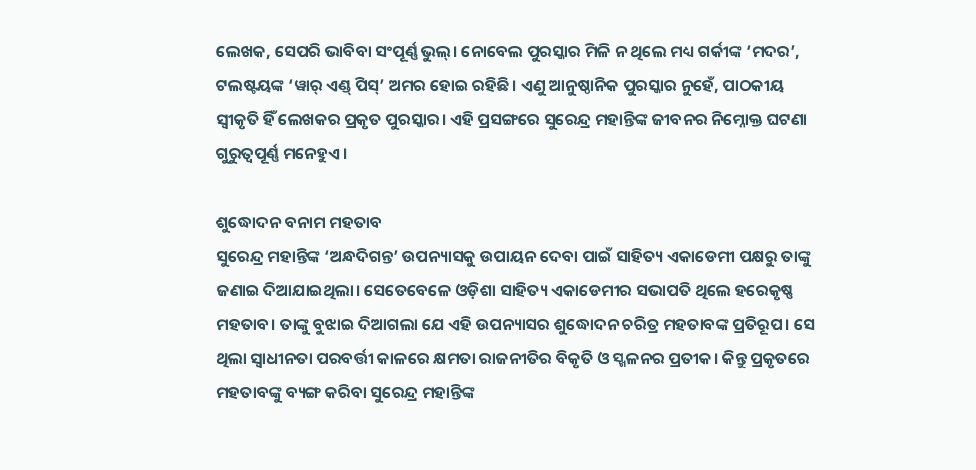ଲେଖକ, ସେପରି ଭାବିବା ସଂପୂର୍ଣ୍ଣ ଭୁଲ୍। ନୋବେଲ ପୁରସ୍କାର ମିଳି ନ ଥିଲେ ମଧ୍ୟ ଗର୍କୀଙ୍କ ‘ମଦର’, ଟଲଷ୍ଟୟଙ୍କ ‘ୱାର୍ ଏଣ୍ଡ୍ ପିସ୍’ ଅମର ହୋଇ ରହିଛି। ଏଣୁ ଆନୁଷ୍ଠାନିକ ପୁରସ୍କାର ନୁହେଁ, ପାଠକୀୟ ସ୍ୱୀକୃତି ହିଁ ଲେଖକର ପ୍ରକୃତ ପୁରସ୍କାର। ଏହି ପ୍ରସଙ୍ଗରେ ସୁରେନ୍ଦ୍ର ମହାନ୍ତିଙ୍କ ଜୀବନର ନିମ୍ନୋକ୍ତ ଘଟଣା ଗୁରୁତ୍ୱପୂର୍ଣ୍ଣ ମନେହୁଏ।

ଶୁଦ୍ଧୋଦନ ବନାମ ମହତାବ
ସୁରେନ୍ଦ୍ର ମହାନ୍ତିଙ୍କ ‘ଅନ୍ଧଦିଗନ୍ତ’ ଉପନ୍ୟାସକୁ ଉପାୟନ ଦେବା ପାଇଁ ସାହିତ୍ୟ ଏକାଡେମୀ ପକ୍ଷରୁ ତାଙ୍କୁ ଜଣାଇ ଦିଆଯାଇଥିଲା। ସେତେବେଳେ ଓଡ଼ିଶା ସାହିତ୍ୟ ଏକାଡେମୀର ସଭାପତି ଥିଲେ ହରେକୃଷ୍ଣ ମହତାବ। ତାଙ୍କୁ ବୁଝାଇ ଦିଆଗଲା ଯେ ଏହି ଉପନ୍ୟାସର ଶୁଦ୍ଧୋଦନ ଚରିତ୍ର ମହତାବଙ୍କ ପ୍ରତିରୂପ। ସେ ଥିଲା ସ୍ୱାଧୀନତା ପରବର୍ତ୍ତୀ କାଳରେ କ୍ଷମତା ରାଜନୀତିର ବିକୃତି ଓ ସ୍ଖଳନର ପ୍ରତୀକ। କିନ୍ତୁ ପ୍ରକୃତରେ ମହତାବଙ୍କୁ ବ୍ୟଙ୍ଗ କରିବା ସୁରେନ୍ଦ୍ର ମହାନ୍ତିଙ୍କ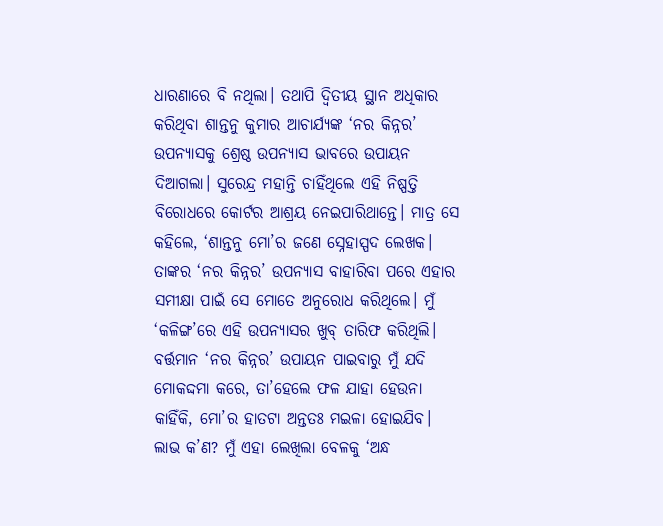ଧାରଣାରେ ବି ନଥିଲା। ତଥାପି ଦ୍ୱିତୀୟ ସ୍ଥାନ ଅଧିକାର କରିଥିବା ଶାନ୍ତନୁ କୁମାର ଆଚାର୍ଯ୍ୟଙ୍କ ‘ନର କିନ୍ନର’ ଉପନ୍ୟାସକୁ ଶ୍ରେଷ୍ଠ ଉପନ୍ୟାସ ଭାବରେ ଉପାୟନ ଦିଆଗଲା। ସୁରେନ୍ଦ୍ର ମହାନ୍ତି ଚାହିଁଥିଲେ ଏହି ନିଷ୍ପତ୍ତି ବିରୋଧରେ କୋର୍ଟର ଆଶ୍ରୟ ନେଇପାରିଥାନ୍ତେ। ମାତ୍ର ସେ କହିଲେ, ‘ଶାନ୍ତନୁ ମୋ’ର ଜଣେ ସ୍ନେହାସ୍ପଦ ଲେଖକ। ତାଙ୍କର ‘ନର କିନ୍ନର’ ଉପନ୍ୟାସ ବାହାରିବା ପରେ ଏହାର ସମୀକ୍ଷା ପାଇଁ ସେ ମୋତେ ଅନୁରୋଧ କରିଥିଲେ। ମୁଁ ‘କଳିଙ୍ଗ’ରେ ଏହି ଉପନ୍ୟାସର ଖୁବ୍ ତାରିଫ କରିଥିଲି। ବର୍ତ୍ତମାନ ‘ନର କିନ୍ନର’ ଉପାୟନ ପାଇବାରୁ ମୁଁ ଯଦି ମୋକଦ୍ଦମା କରେ, ତା’ହେଲେ ଫଳ ଯାହା ହେଉନା କାହିଁକି, ମୋ’ର ହାତଟା ଅନ୍ତତଃ ମଇଳା ହୋଇଯିବ। ଲାଭ କ’ଣ? ମୁଁ ଏହା ଲେଖିଲା ବେଳକୁ ‘ଅନ୍ଧ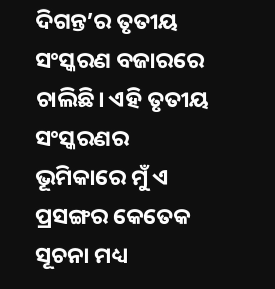ଦିଗନ୍ତ’ର ତୃତୀୟ ସଂସ୍କରଣ ବଜାରରେ ଚାଲିଛି। ଏହି ତୃତୀୟ ସଂସ୍କରଣର ଭୂମିକାରେ ମୁଁ ଏ ପ୍ରସଙ୍ଗର କେତେକ ସୂଚନା ମଧ୍ୟ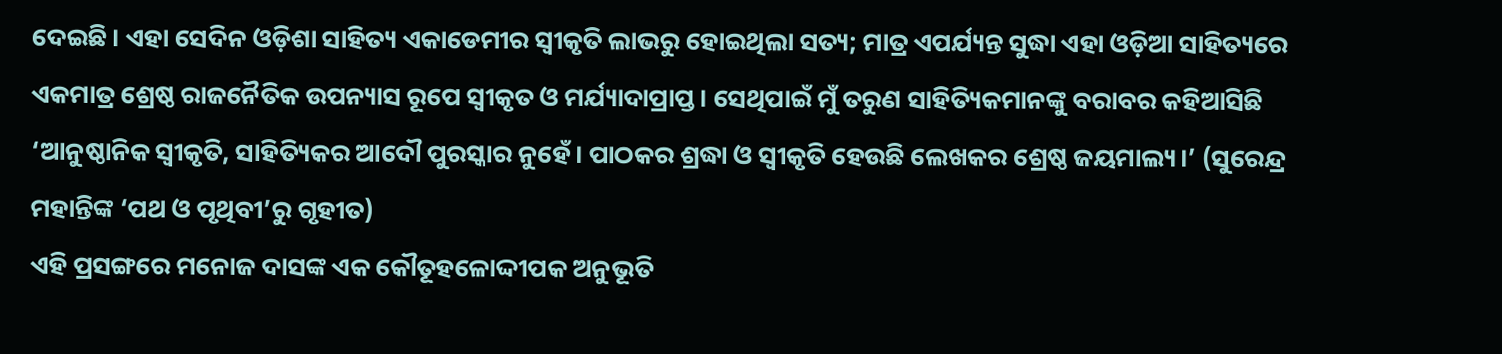ଦେଇଛି। ଏହା ସେଦିନ ଓଡ଼ିଶା ସାହିତ୍ୟ ଏକାଡେମୀର ସ୍ୱୀକୃତି ଲାଭରୁ ହୋଇଥିଲା ସତ୍ୟ; ମାତ୍ର ଏପର୍ଯ୍ୟନ୍ତ ସୁଦ୍ଧା ଏହା ଓଡ଼ିଆ ସାହିତ୍ୟରେ ଏକମାତ୍ର ଶ୍ରେଷ୍ଠ ରାଜନୈତିକ ଉପନ୍ୟାସ ରୂପେ ସ୍ୱୀକୃତ ଓ ମର୍ଯ୍ୟାଦାପ୍ରାପ୍ତ। ସେଥିପାଇଁ ମୁଁ ତରୁଣ ସାହିତ୍ୟିକମାନଙ୍କୁ ବରାବର କହିଆସିଛି ‘ଆନୁଷ୍ଠାନିକ ସ୍ୱୀକୃତି, ସାହିତ୍ୟିକର ଆଦୌ ପୁରସ୍କାର ନୁହେଁ। ପାଠକର ଶ୍ରଦ୍ଧା ଓ ସ୍ୱୀକୃତି ହେଉଛି ଲେଖକର ଶ୍ରେଷ୍ଠ ଜୟମାଲ୍ୟ।’ (ସୁରେନ୍ଦ୍ର ମହାନ୍ତିଙ୍କ ‘ପଥ ଓ ପୃଥିବୀ’ରୁ ଗୃହୀତ)
ଏହି ପ୍ରସଙ୍ଗରେ ମନୋଜ ଦାସଙ୍କ ଏକ କୌତୂହଳୋଦ୍ଦୀପକ ଅନୁଭୂତି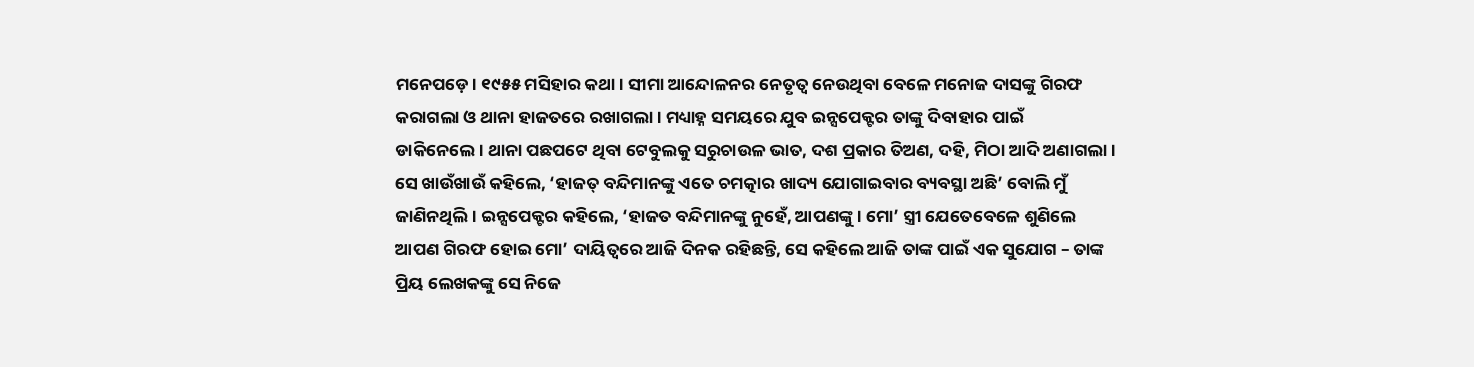ମନେପଡ଼େ। ୧୯୫୫ ମସିହାର କଥା। ସୀମା ଆନ୍ଦୋଳନର ନେତୃତ୍ୱ ନେଉଥିବା ବେଳେ ମନୋଜ ଦାସଙ୍କୁ ଗିରଫ କରାଗଲା ଓ ଥାନା ହାଜତରେ ରଖାଗଲା। ମଧ୍ୟାହ୍ନ ସମୟରେ ଯୁବ ଇନ୍ସପେକ୍ଟର ତାଙ୍କୁ ଦିବାହାର ପାଇଁ ଡାକିନେଲେ। ଥାନା ପଛପଟେ ଥିବା ଟେବୁଲକୁ ସରୁଚାଉଳ ଭାତ, ଦଶ ପ୍ରକାର ତିଅଣ, ଦହି, ମିଠା ଆଦି ଅଣାଗଲା। ସେ ଖାଉଁଖାଉଁ କହିଲେ, ‘ହାଜତ୍ ବନ୍ଦିମାନଙ୍କୁ ଏତେ ଚମତ୍କାର ଖାଦ୍ୟ ଯୋଗାଇବାର ବ୍ୟବସ୍ଥା ଅଛି’ ବୋଲି ମୁଁ ଜାଣିନଥିଲି। ଇନ୍ସପେକ୍ଟର କହିଲେ, ‘ହାଜତ ବନ୍ଦିମାନଙ୍କୁ ନୁହେଁ, ଆପଣଙ୍କୁ। ମୋ’ ସ୍ତ୍ରୀ ଯେତେବେଳେ ଶୁଣିଲେ ଆପଣ ଗିରଫ ହୋଇ ମୋ’ ଦାୟିତ୍ୱରେ ଆଜି ଦିନକ ରହିଛନ୍ତି, ସେ କହିଲେ ଆଜି ତାଙ୍କ ପାଇଁ ଏକ ସୁଯୋଗ – ତାଙ୍କ ପ୍ରିୟ ଲେଖକଙ୍କୁ ସେ ନିଜେ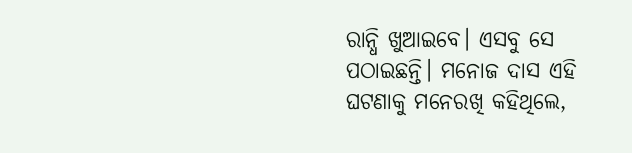ରାନ୍ଧି ଖୁଆଇବେ। ଏସବୁ ସେ ପଠାଇଛନ୍ତି। ମନୋଜ ଦାସ ଏହି ଘଟଣାକୁ ମନେରଖି କହିଥିଲେ,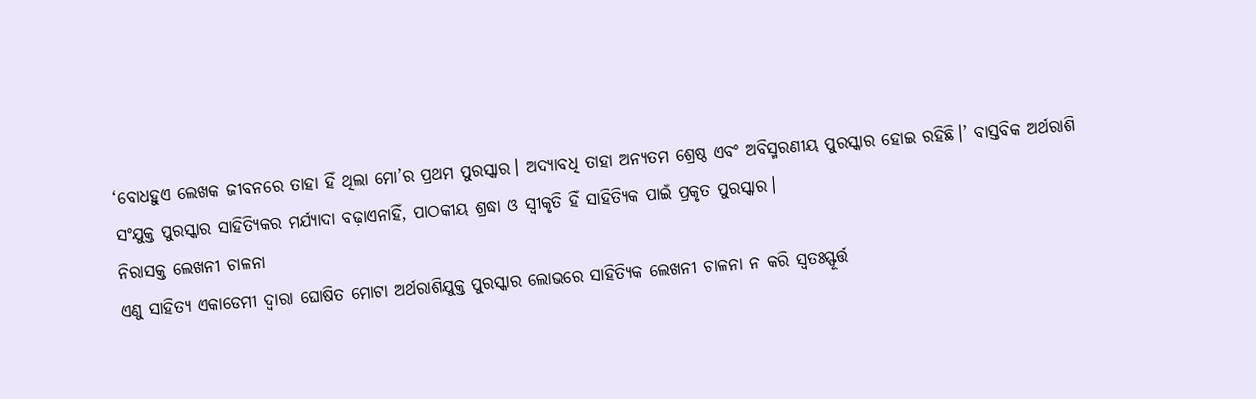‘ବୋଧହୁଏ ଲେଖକ ଜୀବନରେ ତାହା ହିଁ ଥିଲା ମୋ’ର ପ୍ରଥମ ପୁରସ୍କାର। ଅଦ୍ୟାବଧି ତାହା ଅନ୍ୟତମ ଶ୍ରେଷ୍ଠ ଏବଂ ଅବିସ୍ମରଣୀୟ ପୁରସ୍କାର ହୋଇ ରହିଛି।’ ବାସ୍ତବିକ ଅର୍ଥରାଶି ସଂଯୁକ୍ତ ପୁରସ୍କାର ସାହିତ୍ୟିକର ମର୍ଯ୍ୟାଦା ବଢ଼ାଏନାହିଁ, ପାଠକୀୟ ଶ୍ରଦ୍ଧା ଓ ସ୍ୱୀକୃତି ହିଁ ସାହିତ୍ୟିକ ପାଇଁ ପ୍ରକୃତ ପୁରସ୍କାର।
ନିରାସକ୍ତ ଲେଖନୀ ଚାଳନା
ଏଣୁ ସାହିତ୍ୟ ଏକାଡେମୀ ଦ୍ୱାରା ଘୋଷିତ ମୋଟା ଅର୍ଥରାଶିଯୁକ୍ତ ପୁରସ୍କାର ଲୋଭରେ ସାହିତ୍ୟିକ ଲେଖନୀ ଚାଳନା ନ କରି ସ୍ୱତଃସ୍ଫୂର୍ତ୍ତ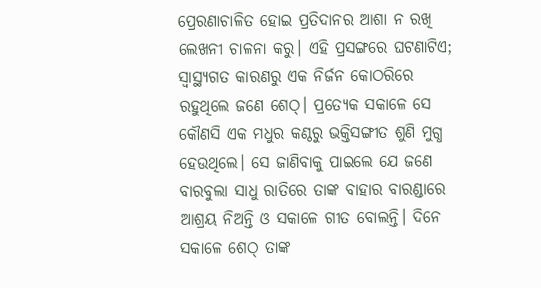ପ୍ରେରଣାଚାଳିତ ହୋଇ ପ୍ରତିଦାନର ଆଶା ନ ରଖି ଲେଖନୀ ଚାଳନା କରୁ। ଏହି ପ୍ରସଙ୍ଗରେ ଘଟଣାଟିଏ; ସ୍ୱାସ୍ଥ୍ୟଗତ କାରଣରୁ ଏକ ନିର୍ଜନ କୋଠରିରେ ରହୁଥିଲେ ଜଣେ ଶେଠ୍। ପ୍ରତ୍ୟେକ ସକାଳେ ସେ କୌଣସି ଏକ ମଧୁର କଣ୍ଠରୁ ଭକ୍ତିସଙ୍ଗୀତ ଶୁଣି ମୁଗ୍ଧ ହେଉଥିଲେ। ସେ ଜାଣିବାକୁ ପାଇଲେ ଯେ ଜଣେ ବାରବୁଲା ସାଧୁ ରାତିରେ ତାଙ୍କ ବାହାର ବାରଣ୍ଡାରେ ଆଶ୍ରୟ ନିଅନ୍ତି ଓ ସକାଳେ ଗୀତ ବୋଲନ୍ତି। ଦିନେ ସକାଳେ ଶେଠ୍ ତାଙ୍କ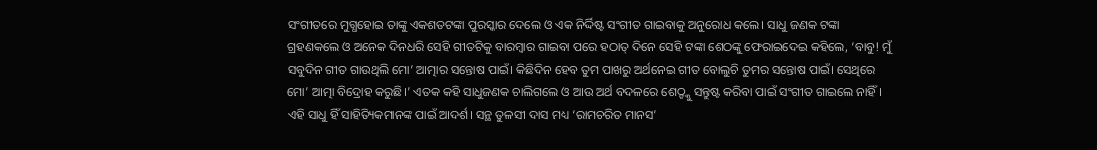ସଂଗୀତରେ ମୁଗ୍ଧହୋଇ ତାଙ୍କୁ ଏକଶତଟଙ୍କା ପୁରସ୍କାର ଦେଲେ ଓ ଏକ ନିର୍ଦ୍ଦିଷ୍ଟ ସଂଗୀତ ଗାଇବାକୁ ଅନୁରୋଧ କଲେ। ସାଧୁ ଜଣକ ଟଙ୍କା ଗ୍ରହଣକଲେ ଓ ଅନେକ ଦିନଧରି ସେହି ଗୀତଟିକୁ ବାରମ୍ବାର ଗାଇବା ପରେ ହଠାତ୍ ଦିନେ ସେହି ଟଙ୍କା ଶେଠଙ୍କୁ ଫେରାଇଦେଇ କହିଲେ, ‘ବାବୁ! ମୁଁ ସବୁଦିନ ଗୀତ ଗାଉଥିଲି ମୋ’ ଆତ୍ମାର ସନ୍ତୋଷ ପାଇଁ। କିଛିଦିନ ହେବ ତୁମ ପାଖରୁ ଅର୍ଥନେଇ ଗୀତ ବୋଲୁଚି ତୁମର ସନ୍ତୋଷ ପାଇଁ। ସେଥିରେ ମୋ’ ଆତ୍ମା ବିଦ୍ରୋହ କରୁଛି।’ ଏତକ କହି ସାଧୁଜଣକ ଚାଲିଗଲେ ଓ ଆଉ ଅର୍ଥ ବଦଳରେ ଶେଠ୍ଙ୍କୁ ସନ୍ତୁଷ୍ଟ କରିବା ପାଇଁ ସଂଗୀତ ଗାଇଲେ ନାହିଁ। ଏହି ସାଧୁ ହିଁ ସାହିତ୍ୟିକମାନଙ୍କ ପାଇଁ ଆଦର୍ଶ। ସନ୍ଥ ତୁଳସୀ ଦାସ ମଧ୍ୟ ‘ରାମଚରିତ ମାନସ’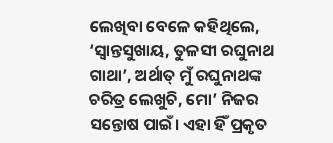ଲେଖିବା ବେଳେ କହିଥିଲେ, ‘ସ୍ୱାନ୍ତସୁଖାୟ, ତୁଳସୀ ରଘୁନାଥ ଗାଥା’, ଅର୍ଥାତ୍ ମୁଁ ରଘୁନାଥଙ୍କ ଚରିତ୍ର ଲେଖୁଚି, ମୋ’ ନିଜର ସନ୍ତୋଷ ପାଇଁ। ଏହା ହିଁ ପ୍ରକୃତ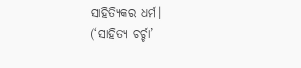ସାହିତ୍ୟିକର ଧର୍ମ।
(‘ସାହିତ୍ୟ ଚର୍ଚ୍ଚା’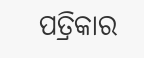ପତ୍ରିକାର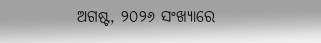ଅଗଷ୍ଟ, ୨୦୨୬ ସଂଖ୍ୟାରେ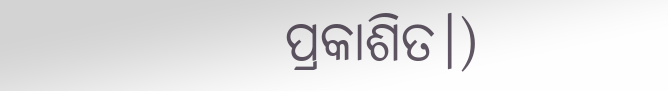ପ୍ରକାଶିତ।)